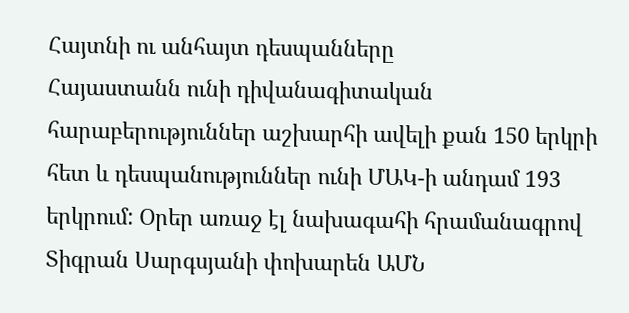Հայտնի ու անհայտ դեսպանները
Հայաստանն ունի դիվանագիտական հարաբերություններ աշխարհի ավելի քան 150 երկրի հետ և դեսպանություններ ունի ՄԱԿ-ի անդամ 193 երկրում: Օրեր առաջ էլ նախագահի հրամանագրով Տիգրան Սարգսյանի փոխարեն ԱՄՆ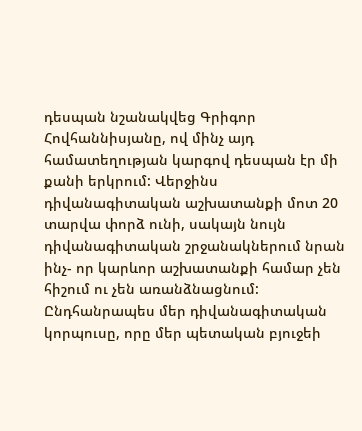դեսպան նշանակվեց Գրիգոր Հովհաննիսյանը, ով մինչ այդ համատեղության կարգով դեսպան էր մի քանի երկրում: Վերջինս դիվանագիտական աշխատանքի մոտ 20 տարվա փորձ ունի, սակայն նույն դիվանագիտական շրջանակներում նրան ինչ- որ կարևոր աշխատանքի համար չեն հիշում ու չեն առանձնացնում: Ընդհանրապես մեր դիվանագիտական կորպուսը, որը մեր պետական բյուջեի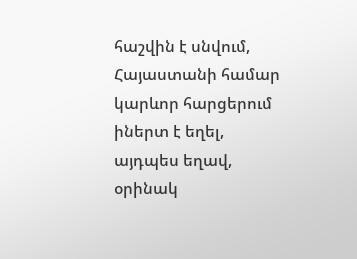հաշվին է սնվում, Հայաստանի համար կարևոր հարցերում իներտ է եղել, այդպես եղավ, օրինակ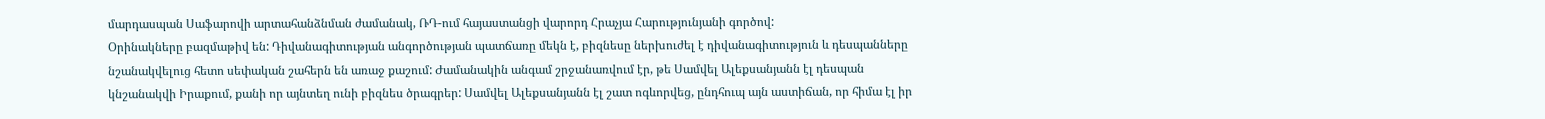մարդասպան Սաֆարովի արտահանձնման ժամանակ, ՌԴ-ում հայաստանցի վարորդ Հրաչյա Հարությունյանի գործով:
Օրինակները բազմաթիվ են: Դիվանագիտության անգործության պատճառը մեկն է, բիզնեսը ներխուժել է դիվանագիտություն և դեսպանները նշանակվելուց հետո սեփական շահերն են առաջ քաշում: Ժամանակին անգամ շրջանառվում էր, թե Սամվել Ալեքսանյանն էլ դեսպան կնշանակվի Իրաքում, քանի որ այնտեղ ունի բիզնես ծրագրեր: Սամվել Ալեքսանյանն էլ շատ ոգևորվեց, ընդհուպ այն աստիճան, որ հիմա էլ իր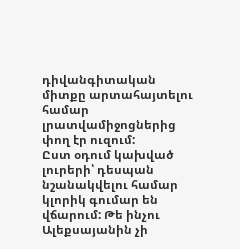դիվանգիտական միտքը արտահայտելու համար լրատվամիջոցներից փող էր ուզում:
Ըստ օդում կախված լուրերի՝ դեսպան նշանակվելու համար կլորիկ գումար են վճարում: Թե ինչու Ալեքսայանին չի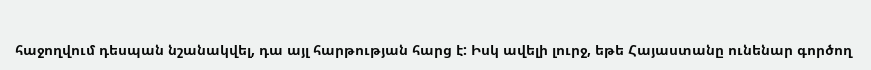հաջողվում դեսպան նշանակվել, դա այլ հարթության հարց է: Իսկ ավելի լուրջ, եթե Հայաստանը ունենար գործող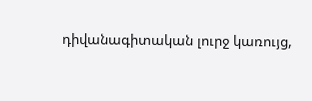դիվանագիտական լուրջ կառույց,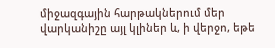միջազգային հարթակներում մեր վարկանիշը այլ կլիներ և, ի վերջո, եթե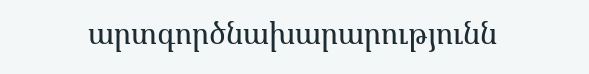արտգործնախարարությունն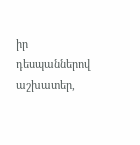իր դեսպաններով աշխատեր,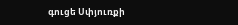գուցե Սփյուռքի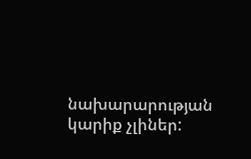նախարարության կարիք չլիներ: